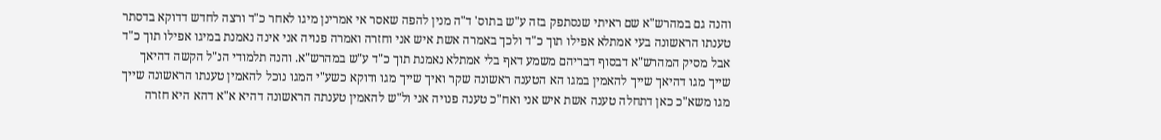והנה גם במהרש"א שם ראיתי שנסתפק בזה ע"ש בתוס' ד"ה מנין להפה שאסר אי אמרינן מיגו לאחר כ"ד ורצה לחדש דדוקא בדסתר טענתו הראשונה בעי אמתלא אפילו תוך כ"ד ולכך באמרה אשת איש אני וחזרה ואמרה פנויה אני אינה נאמנת במיגו אפילו תוך כ"ד אבל מסיק המהרש"א דבסוף דבריהם משמע דאף בלי אמתלא נאמנת תוך כ"ד ע"ש במהרש"א. והנה תלמודי הנ"ל הקשה דהיאך שייך מגו דהיאך שייך להאמין במגו הא הטענה ראשונה שקר ואיך שייך מגו ודוקא כשע"י המגו נוכל להאמין טענתו הראשונה שייך מגו משא"כ כאן דתחלה טענה אשת איש אני ואח"כ טענה פנויה אני ול"ש להאמין טענתה הראשונה דהיא א"א דהא היא חזרה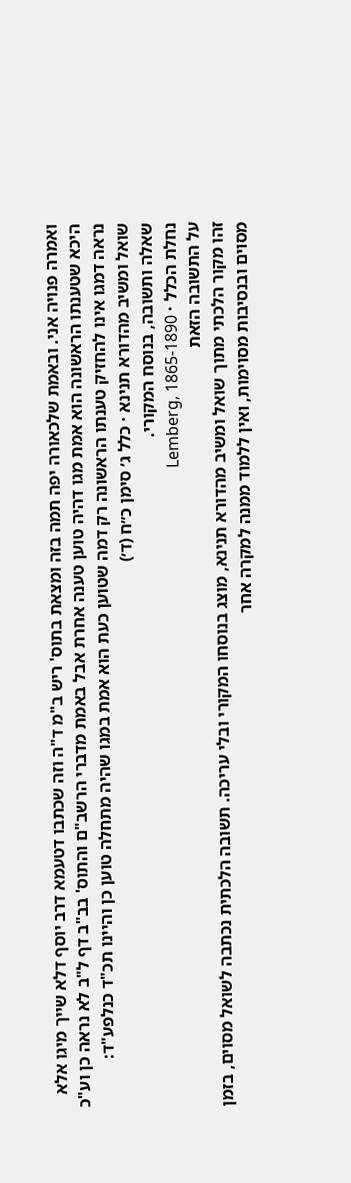ואמרה פנויה אני. ובאמת שלכאורה יפה תמה בזה ומצאת בתוס' ריש ב"מ ד"ה וזה שכתבו דטעמא דרב יוסף דלא שייך מיגו אלא היכא שטענתו הראשונה הוא אמת מגו דהיה טוען טענה אחרת אבל באמת מדברי הרשב"ם והתוס' בב"ב דף ל"ב לא נראה כן וע"כ נראה דמגו אינו להחזיק טענתו הראשונה רק דמה שטוען כעת הוא אמת במגו שהיה מתחלה טוען כן והיינו תכ"ד כנלפע"ד:
שואל ומשיב מהדורא תנינא · כלל ג׳ סימן כ״ח (ד׳)
שאלה ותשובה, בנוסח המקורי.
נחלת הכלל · Lemberg, 1865-1890
על התשובה הזאת
זהו מקור הלכתי מתוך שואל ומשיב מהדורא תנינא, מוצג בנוסחו המקורי ובלי עריכה. תשובה הלכתית נכתבה לשואל מסוים, בזמן מסוים ובנסיבות מסוימות, ואין ללמוד ממנה למקרה אחר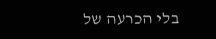בלי הכרעה של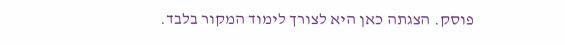פוסק. הצגתה כאן היא לצורך לימוד המקור בלבד.